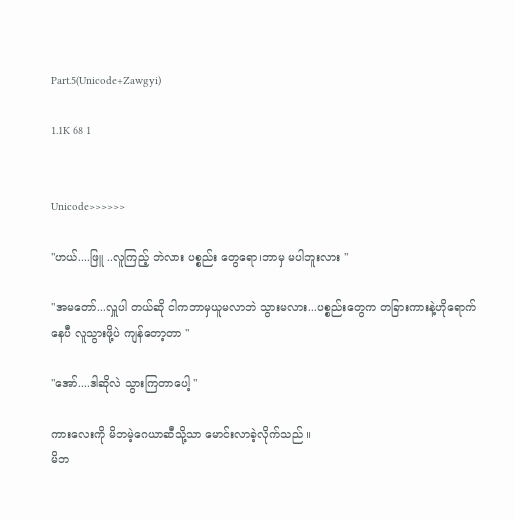Part.5(Unicode+Zawgyi)

1.1K 68 1


Unicode>>>>>>

"ဟယ်....ဖြူ ..လူကြည့် ဘဲလား ပစ္စည်း တွေရော၊ဘာမှ မပါဘူးလား "

"အမတော်...လှူပါ တယ်ဆို ငါကဘာမှယူမလာဘဲ သွားမလား...ပစ္စည်းတွေက တခြားကားနဲ့ဟိုရောက်နေပီ လူသွားဖို့ပဲ ကျန်တော့တာ "

"အော်....ဒါဆိုလဲ သွားကြတာပေါ့ "

ကားလေးကို မိဘမဲ့ဂေယာဆီသို့သာ မောင်းလာခဲ့လိုက်သည် ။
မိဘ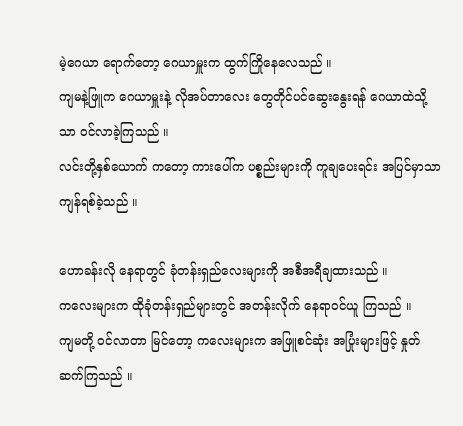မဲ့ဂေယာ ရောက်တော့ ဂေယာမှူးက ထွက်ကြိုနေလေသည် ။
ကျမနဲ့ဖြူက ဂေယာမှူးနဲ့ လိုအပ်တာလေး တွေတိုင်ပင်ဆွေးနွေးရန် ဂေယာထဲသို့သာ ဝင်လာခဲ့ကြသည် ။
လင်းတို့နှစ်ယောက် ကတော့ ကားပေါ်က ပစ္စည်းများကို ကူချပေးရင်း အပြင်မှာသာ ကျန်ရစ်ခဲ့သည် ။

ဟောခန်းလို နေရာတွင် ခုံတန်းရှည်လေးများကို အစီအရီချထားသည် ။
ကလေးများက ထိုခုံတန်းရှည်များတွင် အတန်းလိုက် နေရာဝင်ယူ ကြသည် ။
ကျမတို့ ဝင်လာတာ မြင်တော့ ကလေးများက အဖြူစင်ဆုံး အပြုံးများဖြင့် နှုတ်ဆက်ကြသည် ။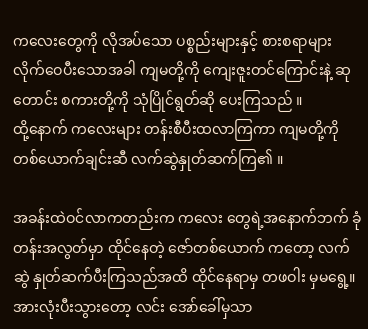ကလေးတွေကို လိုအပ်သော ပစ္စည်းများနှင့် စားစရာများ လိုက်ဝေပီးသောအခါ ကျမတို့ကို ကျေးဇူးတင်ကြောင်းနဲ့ ဆုတောင်း စကားတို့ကို သုံပြိုင်ရွတ်ဆို ပေးကြသည် ။
ထို့နောက် ကလေးများ တန်းစီပီးထလာကြကာ ကျမတို့ကို တစ်ယောက်ချင်းဆီ လက်ဆွဲနှုတ်ဆက်ကြ၏ ။

အခန်းထဲဝင်လာကတည်းက ကလေး တွေရဲ့အနောက်ဘက် ခုံတန်းအလွတ်မှာ ထိုင်နေတဲ့ ဇော်တစ်ယောက် ကတော့ လက်ဆွဲ နှုတ်ဆက်ပီးကြသည်အထိ ထိုင်နေရာမှ တဖဝါး မှမရွေ့။
အားလုံးပီးသွားတော့ လင်း အော်ခေါ်မှသာ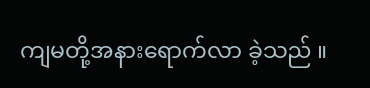ကျမတို့အနားရောက်လာ ခဲ့သည် ။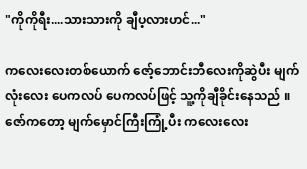"ကိုကိုရီး....သားသားကို ချီပ့လားဟင်..."

ကလေးလေးတစ်ယောက် ဇော့်ဘောင်းဘီလေးကိုဆွဲပီး မျက်လုံးလေး ပေကလပ် ပေကလပ်ဖြင့် သူ့ကိုချီခိုင်းနေသည် ။
ဇော်ကတော့ မျက်မှောင်ကြီးကြုံ့ပီး ကလေးလေး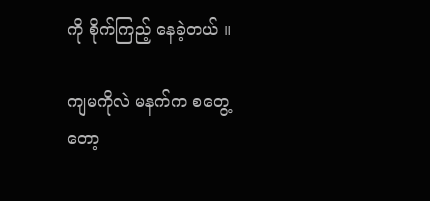ကို စိုက်ကြည့် နေခဲ့တယ် ။

ကျမကိုလဲ မနက်‌က စတွေ့တော့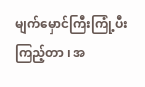မျက်မှောင်ကြီးကြုံ့ပီးကြည့်တာ ၊ အ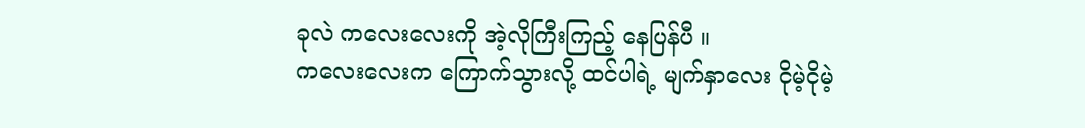ခုလဲ ကလေးလေးကို အဲ့လိုကြီးကြည့် နေပြန်ပီ ။
ကလေးလေးက ကြောက်သွားလို့ ထင်ပါရဲ့ မျက်နှာလေး ငိုမဲ့ငိုမဲ့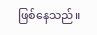ဖြစ်နေသည်။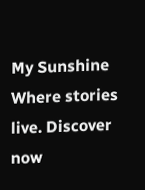My Sunshine Where stories live. Discover now